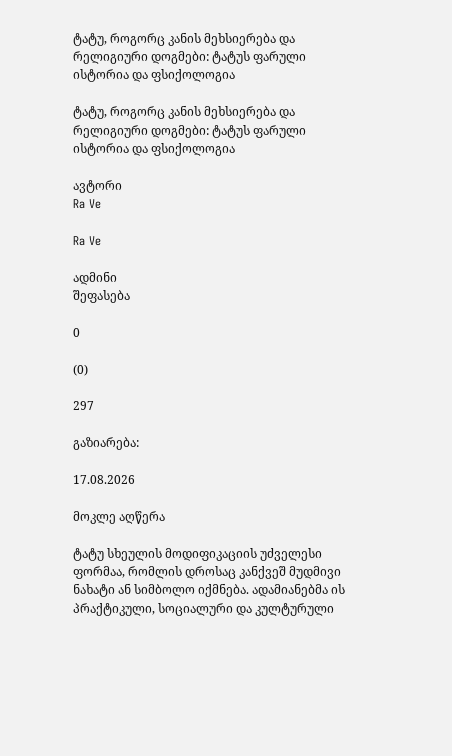ტატუ, როგორც კანის მეხსიერება და რელიგიური დოგმები: ტატუს ფარული ისტორია და ფსიქოლოგია

ტატუ, როგორც კანის მეხსიერება და რელიგიური დოგმები: ტატუს ფარული ისტორია და ფსიქოლოგია

ავტორი
Ra Ve

Ra Ve

ადმინი
შეფასება

0

(0)

297

გაზიარება:

17.08.2026

მოკლე აღწერა

ტატუ სხეულის მოდიფიკაციის უძველესი ფორმაა, რომლის დროსაც კანქვეშ მუდმივი ნახატი ან სიმბოლო იქმნება. ადამიანებმა ის პრაქტიკული, სოციალური და კულტურული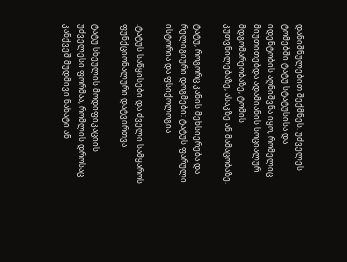დანიშნულებით შექმნეს. უძველეს ტომებში ტატუ სტატუსისა და იდენტობის აღნიშვნა იყო, რომელიც მიუთითებდა ადამიანის სოციალურ მდგომარეობაზე, ტომის კუთვნილებაზე, ასაკზე ან მამაცობაზე.

ტატუ, როგორც კანის მეხსიერება და რელიგიური დოგმები: ტატუს ფარული ისტორია და ფსიქოლოგია

.ტატუს საწყისები და ძველი სამყაროს ფუნქციონალური დატვირთვა

ტატუ სხეულის მოდიფიკაციის უძველესი ფორმაა, რომლის დროსაც კანქვეშ მუდმივი ნახატი ან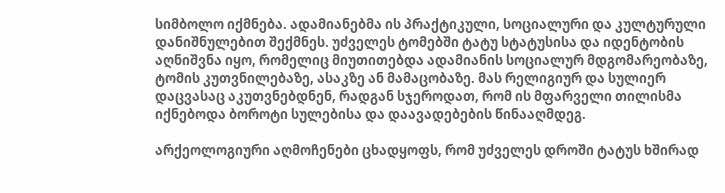სიმბოლო იქმნება. ადამიანებმა ის პრაქტიკული, სოციალური და კულტურული დანიშნულებით შექმნეს. უძველეს ტომებში ტატუ სტატუსისა და იდენტობის აღნიშვნა იყო, რომელიც მიუთითებდა ადამიანის სოციალურ მდგომარეობაზე, ტომის კუთვნილებაზე, ასაკზე ან მამაცობაზე. მას რელიგიურ და სულიერ დაცვასაც აკუთვნებდნენ, რადგან სჯეროდათ, რომ ის მფარველი თილისმა იქნებოდა ბოროტი სულებისა და დაავადებების წინააღმდეგ.

არქეოლოგიური აღმოჩენები ცხადყოფს, რომ უძველეს დროში ტატუს ხშირად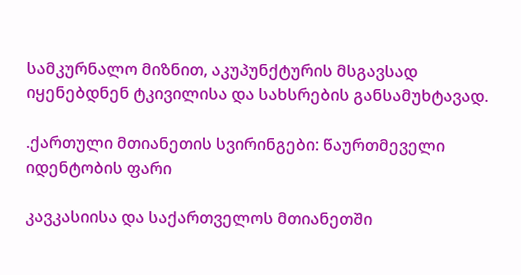სამკურნალო მიზნით, აკუპუნქტურის მსგავსად იყენებდნენ ტკივილისა და სახსრების განსამუხტავად.

.ქართული მთიანეთის სვირინგები: წაურთმეველი იდენტობის ფარი

კავკასიისა და საქართველოს მთიანეთში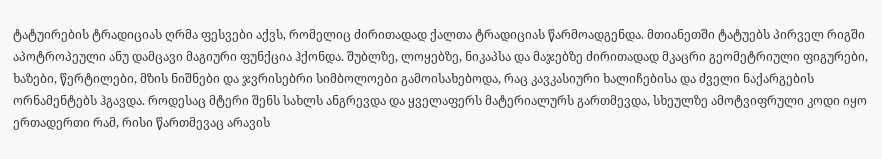ტატუირების ტრადიციას ღრმა ფესვები აქვს, რომელიც ძირითადად ქალთა ტრადიციას წარმოადგენდა. მთიანეთში ტატუებს პირველ რიგში აპოტროპეული ანუ დამცავი მაგიური ფუნქცია ჰქონდა. შუბლზე, ლოყებზე, ნიკაპსა და მაჯებზე ძირითადად მკაცრი გეომეტრიული ფიგურები, ხაზები, წერტილები, მზის ნიშნები და ჯვრისებრი სიმბოლოები გამოისახებოდა, რაც კავკასიური ხალიჩებისა და ძველი ნაქარგების ორნამენტებს ჰგავდა. როდესაც მტერი შენს სახლს ანგრევდა და ყველაფერს მატერიალურს გართმევდა, სხეულზე ამოტვიფრული კოდი იყო ერთადერთი რამ, რისი წართმევაც არავის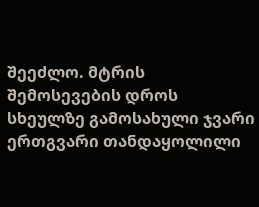შეეძლო. მტრის შემოსევების დროს სხეულზე გამოსახული ჯვარი ერთგვარი თანდაყოლილი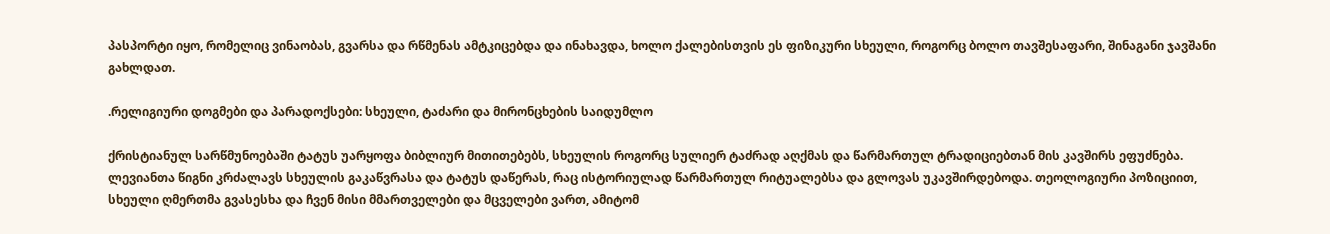პასპორტი იყო, რომელიც ვინაობას, გვარსა და რწმენას ამტკიცებდა და ინახავდა, ხოლო ქალებისთვის ეს ფიზიკური სხეული, როგორც ბოლო თავშესაფარი, შინაგანი ჯავშანი გახლდათ.

.რელიგიური დოგმები და პარადოქსები: სხეული, ტაძარი და მირონცხების საიდუმლო

ქრისტიანულ სარწმუნოებაში ტატუს უარყოფა ბიბლიურ მითითებებს, სხეულის როგორც სულიერ ტაძრად აღქმას და წარმართულ ტრადიციებთან მის კავშირს ეფუძნება. ლევიანთა წიგნი კრძალავს სხეულის გაკაწვრასა და ტატუს დაწერას, რაც ისტორიულად წარმართულ რიტუალებსა და გლოვას უკავშირდებოდა. თეოლოგიური პოზიციით, სხეული ღმერთმა გვასესხა და ჩვენ მისი მმართველები და მცველები ვართ, ამიტომ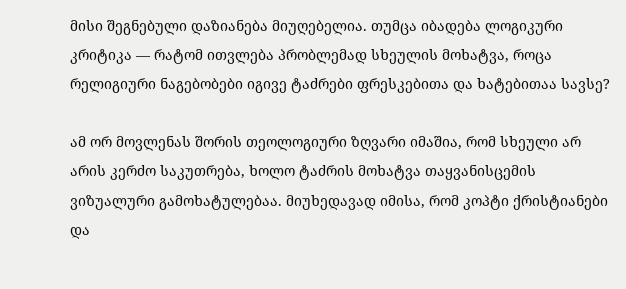მისი შეგნებული დაზიანება მიუღებელია. თუმცა იბადება ლოგიკური კრიტიკა — რატომ ითვლება პრობლემად სხეულის მოხატვა, როცა რელიგიური ნაგებობები იგივე ტაძრები ფრესკებითა და ხატებითაა სავსე?

ამ ორ მოვლენას შორის თეოლოგიური ზღვარი იმაშია, რომ სხეული არ არის კერძო საკუთრება, ხოლო ტაძრის მოხატვა თაყვანისცემის ვიზუალური გამოხატულებაა. მიუხედავად იმისა, რომ კოპტი ქრისტიანები და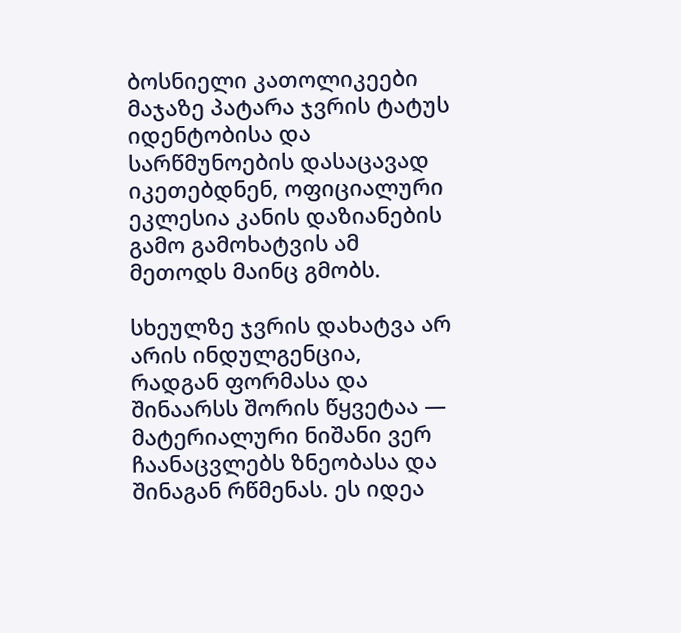ბოსნიელი კათოლიკეები მაჯაზე პატარა ჯვრის ტატუს იდენტობისა და სარწმუნოების დასაცავად იკეთებდნენ, ოფიციალური ეკლესია კანის დაზიანების გამო გამოხატვის ამ მეთოდს მაინც გმობს.

სხეულზე ჯვრის დახატვა არ არის ინდულგენცია, რადგან ფორმასა და შინაარსს შორის წყვეტაა — მატერიალური ნიშანი ვერ ჩაანაცვლებს ზნეობასა და შინაგან რწმენას. ეს იდეა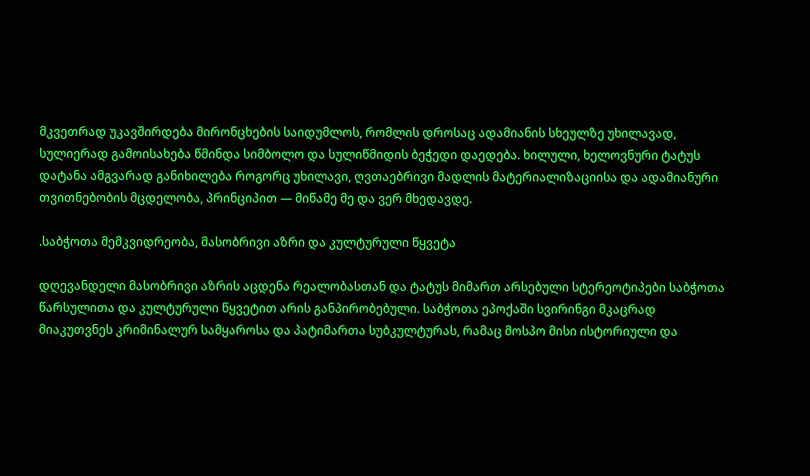მკვეთრად უკავშირდება მირონცხების საიდუმლოს, რომლის დროსაც ადამიანის სხეულზე უხილავად, სულიერად გამოისახება წმინდა სიმბოლო და სულიწმიდის ბეჭედი დაედება. ხილული, ხელოვნური ტატუს დატანა ამგვარად განიხილება როგორც უხილავი, ღვთაებრივი მადლის მატერიალიზაციისა და ადამიანური თვითნებობის მცდელობა, პრინციპით — მიწამე მე და ვერ მხედავდე.

.საბჭოთა მემკვიდრეობა, მასობრივი აზრი და კულტურული წყვეტა

დღევანდელი მასობრივი აზრის აცდენა რეალობასთან და ტატუს მიმართ არსებული სტერეოტიპები საბჭოთა წარსულითა და კულტურული წყვეტით არის განპირობებული. საბჭოთა ეპოქაში სვირინგი მკაცრად მიაკუთვნეს კრიმინალურ სამყაროსა და პატიმართა სუბკულტურას, რამაც მოსპო მისი ისტორიული და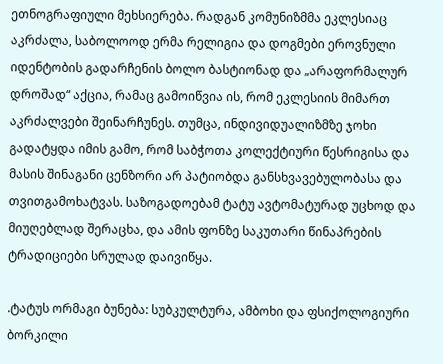ეთნოგრაფიული მეხსიერება. რადგან კომუნიზმმა ეკლესიაც აკრძალა, საბოლოოდ ერმა რელიგია და დოგმები ეროვნული იდენტობის გადარჩენის ბოლო ბასტიონად და „არაფორმალურ დროშად“ აქცია, რამაც გამოიწვია ის, რომ ეკლესიის მიმართ აკრძალვები შეინარჩუნეს. თუმცა, ინდივიდუალიზმზე ჯოხი გადატყდა იმის გამო, რომ საბჭოთა კოლექტიური წესრიგისა და მასის შინაგანი ცენზორი არ პატიობდა განსხვავებულობასა და თვითგამოხატვას. საზოგადოებამ ტატუ ავტომატურად უცხოდ და მიუღებლად შერაცხა, და ამის ფონზე საკუთარი წინაპრების ტრადიციები სრულად დაივიწყა.

.ტატუს ორმაგი ბუნება: სუბკულტურა, ამბოხი და ფსიქოლოგიური ბორკილი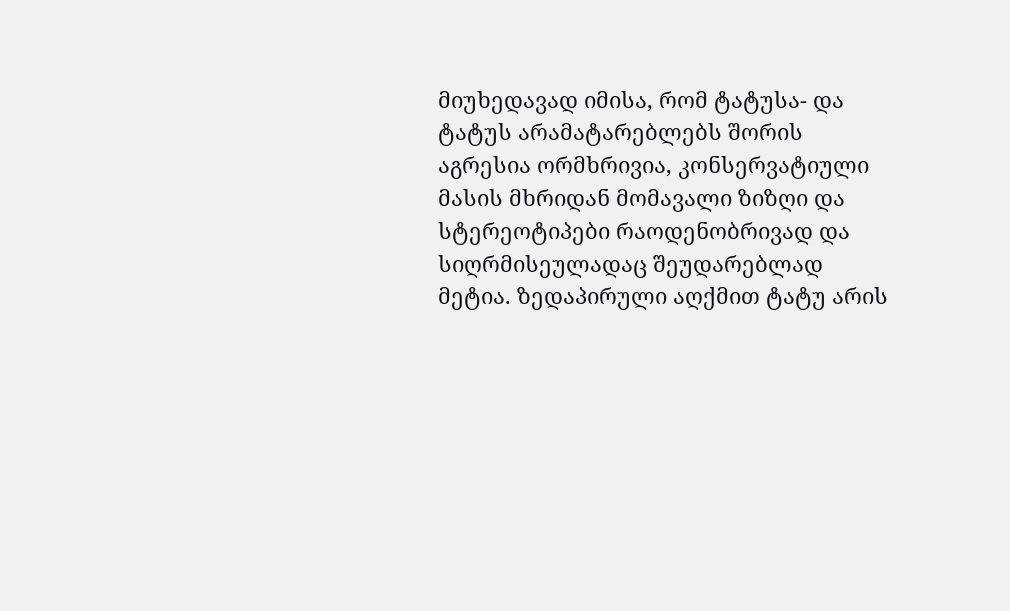მიუხედავად იმისა, რომ ტატუსა- და ტატუს არამატარებლებს შორის აგრესია ორმხრივია, კონსერვატიული მასის მხრიდან მომავალი ზიზღი და სტერეოტიპები რაოდენობრივად და სიღრმისეულადაც შეუდარებლად მეტია. ზედაპირული აღქმით ტატუ არის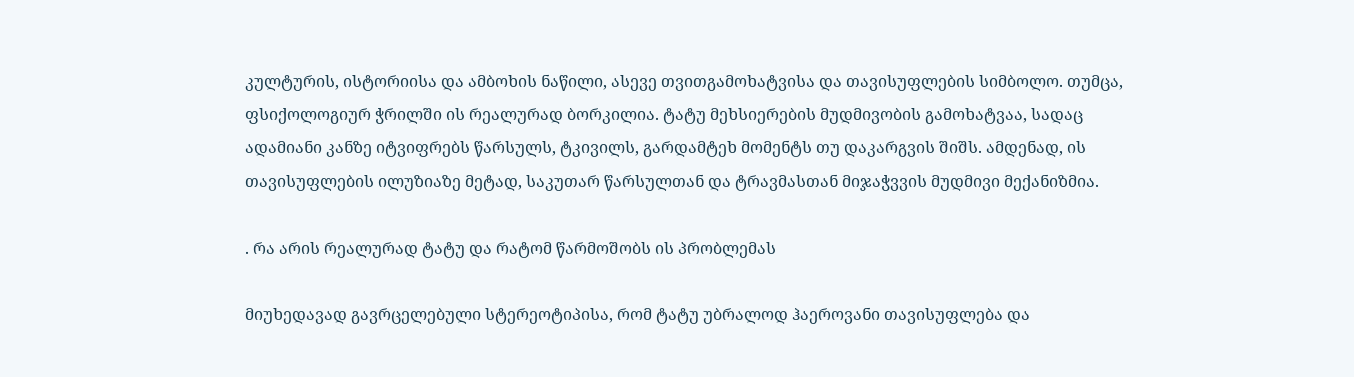კულტურის, ისტორიისა და ამბოხის ნაწილი, ასევე თვითგამოხატვისა და თავისუფლების სიმბოლო. თუმცა, ფსიქოლოგიურ ჭრილში ის რეალურად ბორკილია. ტატუ მეხსიერების მუდმივობის გამოხატვაა, სადაც ადამიანი კანზე იტვიფრებს წარსულს, ტკივილს, გარდამტეხ მომენტს თუ დაკარგვის შიშს. ამდენად, ის თავისუფლების ილუზიაზე მეტად, საკუთარ წარსულთან და ტრავმასთან მიჯაჭვვის მუდმივი მექანიზმია.

. რა არის რეალურად ტატუ და რატომ წარმოშობს ის პრობლემას

მიუხედავად გავრცელებული სტერეოტიპისა, რომ ტატუ უბრალოდ ჰაეროვანი თავისუფლება და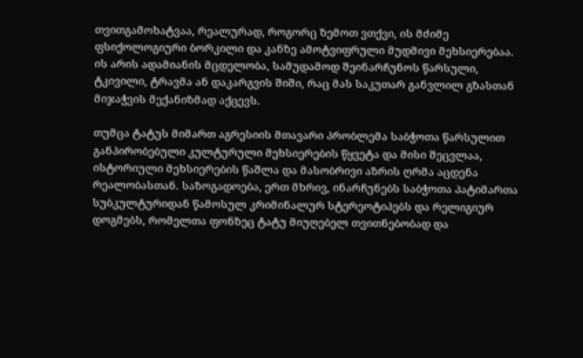თვითგამოხატვაა, რეალურად, როგორც ზემოთ ვთქვი, ის მძიმე ფსიქოლოგიური ბორკილი და კანზე ამოტვიფრული მუდმივი მეხსიერებაა. ის არის ადამიანის მცდელობა, სამუდამოდ შეინარჩუნოს წარსული, ტკივილი, ტრავმა ან დაკარგვის შიში, რაც მას საკუთარ განვლილ გზასთან მიჯაჭვის მექანიზმად აქცევს.

თუმცა ტატუს მიმართ აგრესიის მთავარი პრობლემა საბჭოთა წარსულით განპირობებული კულტურული მეხსიერების წყვეტა და მისი შეცვლაა, ისტორიული მეხსიერების წაშლა და მასობრივი აზრის ღრმა აცდენა რეალობასთან. საზოგადოება, ერთ მხრივ, ინარჩუნებს საბჭოთა პატიმართა სუბკულტურიდან წამოსულ კრიმინალურ სტერეოტიპებს და რელიგიურ დოგმებს, რომელთა ფონზეც ტატუ მიუღებელ თვითნებობად და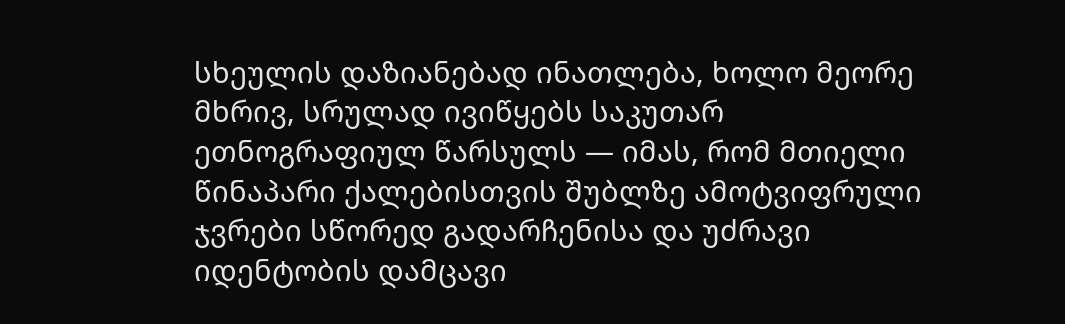სხეულის დაზიანებად ინათლება, ხოლო მეორე მხრივ, სრულად ივიწყებს საკუთარ ეთნოგრაფიულ წარსულს — იმას, რომ მთიელი წინაპარი ქალებისთვის შუბლზე ამოტვიფრული ჯვრები სწორედ გადარჩენისა და უძრავი იდენტობის დამცავი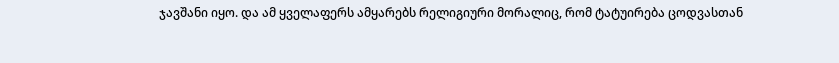ჯავშანი იყო. და ამ ყველაფერს ამყარებს რელიგიური მორალიც, რომ ტატუირება ცოდვასთან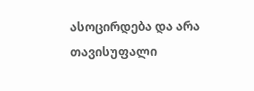ასოცირდება და არა თავისუფალი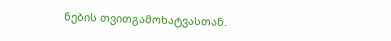ნების თვითგამოხატვასთან.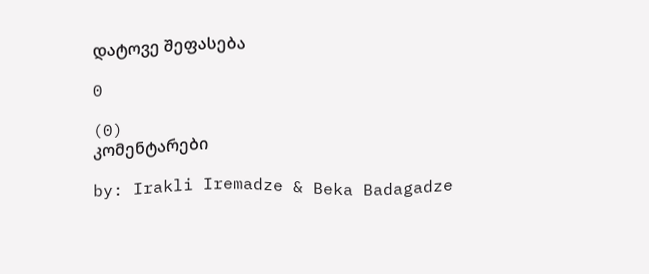დატოვე შეფასება

0

(0)
კომენტარები

by: Irakli Iremadze & Beka Badagadze